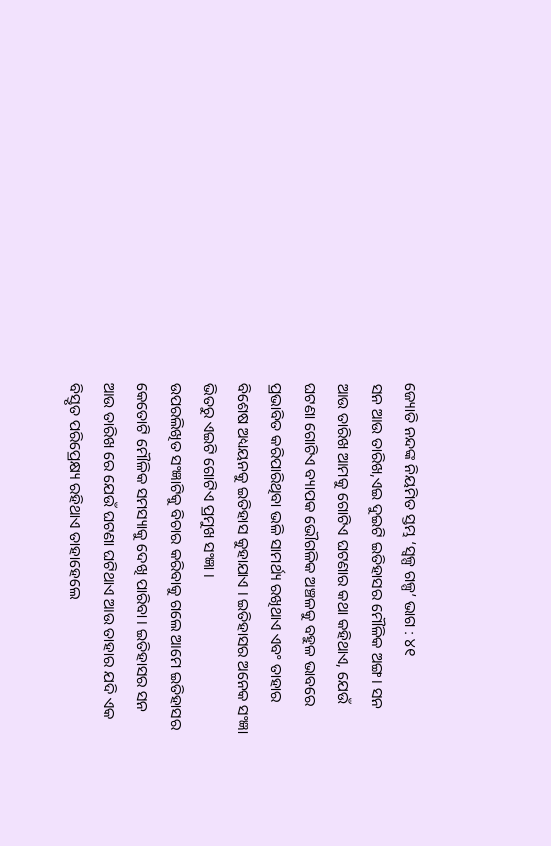ଜ୍ୟୋତି ନନ୍ଦଙ୍କ ନିୟମିତ ସ୍ତମ୍ଭ ‘ସ୍ୱଳ୍ପ ଗଳ୍ପ’ ଭାଗ : ୪୧
ସନ ଆଉ ତାରିଖ,ଏଇ ଦୁଇଟି ଇତିହାସର ମୌଳିକ ଅଙ୍ଗ। ସନ ଆଉ ତାରିଖ ଆମକୁ ଗୋଟିଏ ଘଟଣାର କଥା କହିଥାଏ, ଯେଉଁ ଘଟଣା ଗୋଟିଏ ବ୍ୟାପକ ଭୌଗଳିକ ଅଞ୍ଚଳକୁ ବହୁଳ ଭାବରେ ପ୍ରଭାବିତ କରିପାରିଥିବା ଭଳି ସାମର୍ଥ୍ୟ ରଖିଥାଏ ଏବଂ ତାହାର ବିଶେଷ ଅଧ୍ୟୟନକୁ ଇତିହାସ କୁହାଯାଏ । ଇତିହାସର ଅନେକ ସଂଜ୍ଞା ଭିତରୁ ଏଇଟି ଗୋଟିଏ ପ୍ରମୁଖ ସଂଜ୍ଞା ।
ଉପରଲିଖିତ ସଂଜ୍ଞାଟିକୁ ବିଚାର କରିବାକୁ ଗଲେ ଆମେ ଇତିହାସର କେତୋଟି ମୌଳିକ ସମସ୍ୟାକୁ ଦେଖି ପାରିବା । ଇତିହାସର ସନ ଆଉ ତାରିଖ ରେ ଯେଉଁ ଘଟଣା ଘଟିଥାଏ ଆଉ ତାହାର ଯଦି ଏକ ବିସ୍ତୃତ ପରିପ୍ରେକ୍ଷ୍ୟ ରହିଥାଏ ତାହାହେଲେ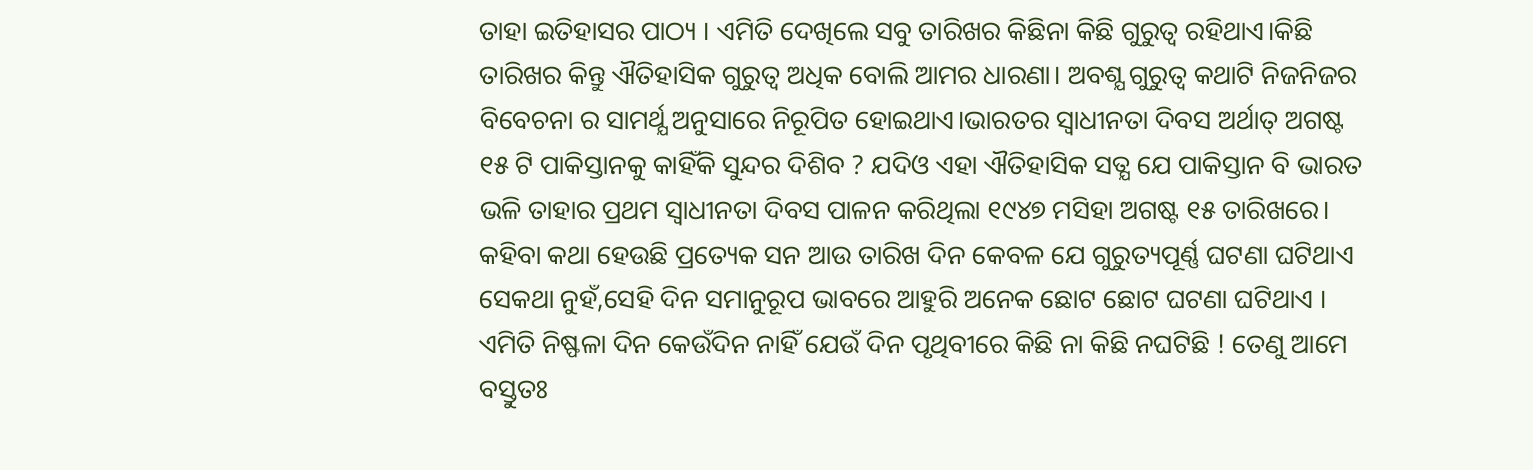ତାହା ଇତିହାସର ପାଠ୍ୟ । ଏମିତି ଦେଖିଲେ ସବୁ ତାରିଖର କିଛିନା କିଛି ଗୁରୁତ୍ବ ରହିଥାଏ।କିଛି ତାରିଖର କିନ୍ତୁ ଐତିହାସିକ ଗୁରୁତ୍ୱ ଅଧିକ ବୋଲି ଆମର ଧାରଣା। ଅବଶ୍ଯ ଗୁରୁତ୍ୱ କଥାଟି ନିଜନିଜର ବିବେଚନା ର ସାମର୍ଥ୍ଯ ଅନୁସାରେ ନିରୂପିତ ହୋଇଥାଏ।ଭାରତର ସ୍ବାଧୀନତା ଦିବସ ଅର୍ଥାତ୍ ଅଗଷ୍ଟ ୧୫ ଟି ପାକିସ୍ତାନକୁ କାହିଁକି ସୁନ୍ଦର ଦିଶିବ ? ଯଦିଓ ଏହା ଐତିହାସିକ ସତ୍ଯ ଯେ ପାକିସ୍ତାନ ବି ଭାରତ ଭଳି ତାହାର ପ୍ରଥମ ସ୍ବାଧୀନତା ଦିବସ ପାଳନ କରିଥିଲା ୧୯୪୭ ମସିହା ଅଗଷ୍ଟ ୧୫ ତାରିଖରେ।
କହିବା କଥା ହେଉଛି ପ୍ରତ୍ୟେକ ସନ ଆଉ ତାରିଖ ଦିନ କେବଳ ଯେ ଗୁରୁତ୍ୟପୂର୍ଣ୍ଣ ଘଟଣା ଘଟିଥାଏ ସେକଥା ନୁହଁ,ସେହି ଦିନ ସମାନୁରୂପ ଭାବରେ ଆହୁରି ଅନେକ ଛୋଟ ଛୋଟ ଘଟଣା ଘଟିଥାଏ । ଏମିତି ନିଷ୍ଫଳା ଦିନ କେଉଁଦିନ ନାହିଁ ଯେଉଁ ଦିନ ପୃଥିବୀରେ କିଛି ନା କିଛି ନଘଟିଛି ! ତେଣୁ ଆମେ ବସ୍ତୁତଃ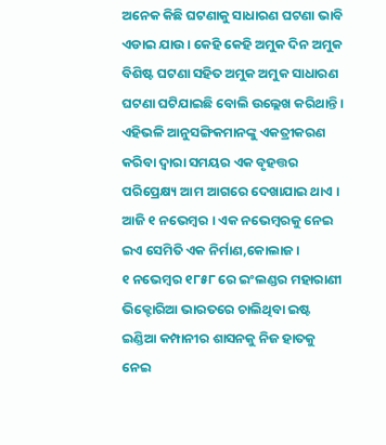ଅନେକ କିଛି ଘଟଣାକୁ ସାଧାରଣ ଘଟଣା ଭାବି ଏଡାଇ ଯାଉ । କେହି କେହି ଅମୁକ ଦିନ ଅମୁକ ବିଶିଷ୍ଟ ଘଟଣା ସହିତ ଅମୁକ ଅମୁକ ସାଧାରଣ ଘଟଣା ଘଟିଯାଇଛି ବୋଲି ଉଲ୍ଲେଖ କରିଥାନ୍ତି । ଏହିଭଳି ଆନୁସଙ୍ଗିକମାନଙ୍କୁ ଏକତ୍ରୀକରଣ କରିବା ଦ୍ୱାରା ସମୟର ଏକ ବୃହତ୍ତର ପରିପ୍ରେକ୍ଷ୍ୟ ଆମ ଆଗରେ ଦେଖାଯାଇ ଥାଏ ।
ଆଜି ୧ ନଭେମ୍ବର । ଏକ ନଭେମ୍ବରକୁ ନେଇ ଇଏ ସେମିତି ଏକ ନିର୍ମାଣ,କୋଲାଜ ।
୧ ନଭେମ୍ବର ୧୮୫୮ ରେ ଇଂଲଣ୍ଡର ମହାରାଣୀ ଭିକ୍ଟୋରିଆ ଭାରତରେ ଚାଲିଥିବା ଇଷ୍ଟ ଇଣ୍ଡିଆ କମ୍ପାନୀର ଶାସନକୁ ନିଜ ହାତକୁ ନେଇ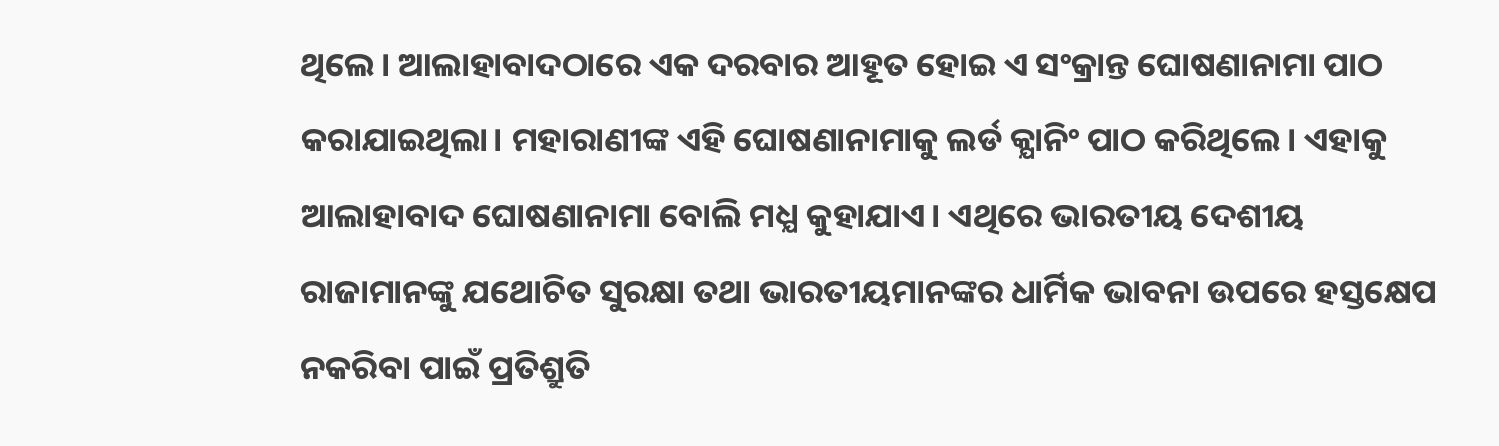ଥିଲେ। ଆଲାହାବାଦଠାରେ ଏକ ଦରବାର ଆହୂତ ହୋଇ ଏ ସଂକ୍ରାନ୍ତ ଘୋଷଣାନାମା ପାଠ କରାଯାଇଥିଲା। ମହାରାଣୀଙ୍କ ଏହି ଘୋଷଣାନାମାକୁ ଲର୍ଡ କ୍ଯାନିଂ ପାଠ କରିଥିଲେ। ଏହାକୁ ଆଲାହାବାଦ ଘୋଷଣାନାମା ବୋଲି ମଧ୍ଯ କୁହାଯାଏ। ଏଥିରେ ଭାରତୀୟ ଦେଶୀୟ ରାଜାମାନଙ୍କୁ ଯଥୋଚିତ ସୁରକ୍ଷା ତଥା ଭାରତୀୟମାନଙ୍କର ଧାର୍ମିକ ଭାବନା ଉପରେ ହସ୍ତକ୍ଷେପ ନକରିବା ପାଇଁ ପ୍ରତିଶ୍ରୁତି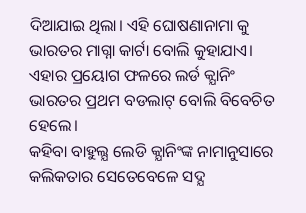ଦିଆଯାଇ ଥିଲା। ଏହି ଘୋଷଣାନାମା କୁ ଭାରତର ମାଗ୍ନା କାର୍ଟା ବୋଲି କୁହାଯାଏ। ଏହାର ପ୍ରୟୋଗ ଫଳରେ ଲର୍ଡ କ୍ଯାନିଂ ଭାରତର ପ୍ରଥମ ବଡଲାଟ୍ ବୋଲି ବିବେଚିତ ହେଲେ।
କହିବା ବାହୁଲ୍ଯ ଲେଡି କ୍ଯାନିଂଙ୍କ ନାମାନୁସାରେ କଲିକତାର ସେତେବେଳେ ସଦ୍ଯ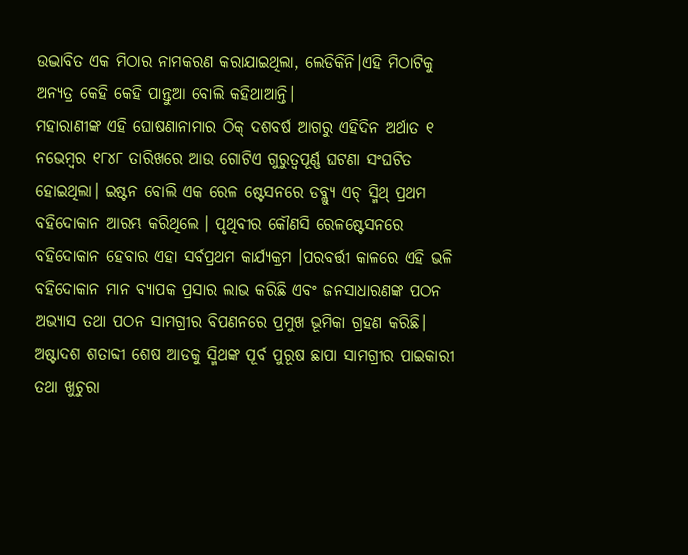ଉଦ୍ଭାବିତ ଏକ ମିଠାର ନାମକରଣ କରାଯାଇଥିଲା, ଲେଡିକିନି।ଏହି ମିଠାଟିକୁ ଅନ୍ଯତ୍ର କେହି କେହି ପାନ୍ତୁଆ ବୋଲି କହିଥାଆନ୍ତି।
ମହାରାଣୀଙ୍କ ଏହି ଘୋଷଣାନାମାର ଠିକ୍ ଦଶବର୍ଷ ଆଗରୁ ଏହିଦିନ ଅର୍ଥାତ ୧ ନଭେମ୍ବର ୧୮୪୮ ତାରିଖରେ ଆଉ ଗୋଟିଏ ଗୁରୁତ୍ବପୂର୍ଣ୍ଣ ଘଟଣା ସଂଘଟିତ ହୋଇଥିଲା। ଇଷ୍ଟନ ବୋଲି ଏକ ରେଳ ଷ୍ଟେସନରେ ଡବ୍ଲ୍ଯୁ ଏଚ୍ ସ୍ମିଥ୍ ପ୍ରଥମ ବହିଦୋକାନ ଆରମ୍ଭ କରିଥିଲେ । ପୃଥିବୀର କୌଣସି ରେଳଷ୍ଟେସନରେ ବହିଦୋକାନ ହେବାର ଏହା ସର୍ବପ୍ରଥମ କାର୍ଯ୍ୟକ୍ରମ ।ପରବର୍ତ୍ତୀ କାଳରେ ଏହି ଭଳି ବହିଦୋକାନ ମାନ ବ୍ଯାପକ ପ୍ରସାର ଲାଭ କରିଛି ଏବଂ ଜନସାଧାରଣଙ୍କ ପଠନ ଅଭ୍ଯାସ ତଥା ପଠନ ସାମଗ୍ରୀର ବିପଣନରେ ପ୍ରମୁଖ ଭୂମିକା ଗ୍ରହଣ କରିଛି।
ଅଷ୍ଟାଦଶ ଶତାବ୍ଦୀ ଶେଷ ଆଡକୁ ସ୍ମିଥଙ୍କ ପୂର୍ବ ପୁରୂଷ ଛାପା ସାମଗ୍ରୀର ପାଇକାରୀ ତଥା ଖୁଚୁରା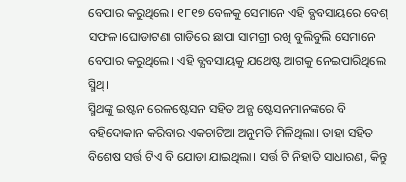ବେପାର କରୁଥିଲେ। ୧୮୧୭ ବେଳକୁ ସେମାନେ ଏହି ବ୍ଯବସାୟରେ ବେଶ୍ ସଫଳ।ଘୋଡାଟଣା ଗାଡିରେ ଛାପା ସାମଗ୍ରୀ ରଖି ବୁଲିବୁଲି ସେମାନେ ବେପାର କରୁଥିଲେ। ଏହି ବ୍ଯବସାୟକୁ ଯଥେଷ୍ଟ ଆଗକୁ ନେଇପାରିଥିଲେ ସ୍ମିଥ୍।
ସ୍ମିଥଙ୍କୁ ଇଷ୍ଟନ ରେଳଷ୍ଟେସନ ସହିତ ଅନ୍ଯ ଷ୍ଟେସନମାନଙ୍କରେ ବି ବହିଦୋକାନ କରିବାର ଏକଚାଟିଆ ଅନୁମତି ମିଳିଥିଲା। ତାହା ସହିତ ବିଶେଷ ସର୍ତ୍ତ ଟିଏ ବି ଯୋଡା ଯାଇଥିଲା। ସର୍ତ୍ତ ଟି ନିହାତି ସାଧାରଣ, କିନ୍ତୁ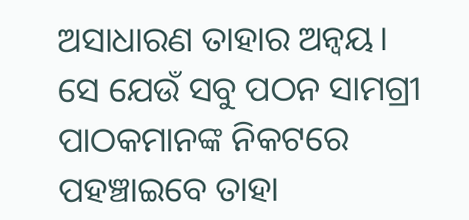ଅସାଧାରଣ ତାହାର ଅନ୍ବୟ। ସେ ଯେଉଁ ସବୁ ପଠନ ସାମଗ୍ରୀ ପାଠକମାନଙ୍କ ନିକଟରେ ପହଞ୍ଚାଇବେ ତାହା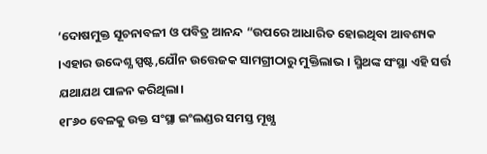‘ଦୋଷମୁକ୍ତ ସୂଚନାବଳୀ ଓ ପବିତ୍ର ଆନନ୍ଦ “ଉପରେ ଆଧାରିତ ହୋଇଥିବା ଆବଶ୍ୟକ ।ଏହାର ଉଦ୍ଦେଶ୍ଯ ସ୍ପଷ୍ଟ,ଯୌନ ଉତ୍ତେଜକ ସାମଗ୍ରୀଠାରୁ ମୁକ୍ତିଲାଭ । ସ୍ମିଥଙ୍କ ସଂସ୍ଥା ଏହି ସର୍ତ୍ତ ଯଥାଯଥ ପାଳନ କରିଥିଲା।
୧୮୬୦ ବେଳକୁ ଉକ୍ତ ସଂସ୍ଥା ଇଂଲଣ୍ଡର ସମସ୍ତ ମୂଖ୍ଯ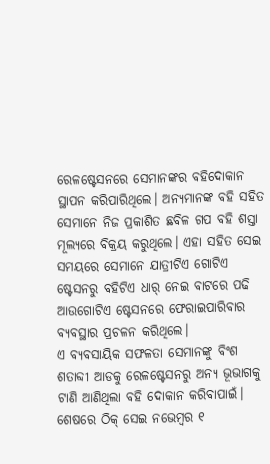ରେଳଷ୍ଟେସନରେ ସେମାନଙ୍କର ବହିଦୋକାନ ସ୍ଥାପନ କରିପାରିଥିଲେ। ଅନ୍ଯମାନଙ୍କ ବହି ସହିତ ସେମାନେ ନିଜ ପ୍ରକାଶିତ ଛବିଳ ଗପ ବହି ଶସ୍ତା ମୂଲ୍ଯରେ ବିକ୍ରୟ କରୁଥିଲେ। ଏହା ସହିତ ସେଇ ସମୟରେ ସେମାନେ ଯାତ୍ରୀଟିଏ ଗୋଟିଏ ଷ୍ଟେସନରୁ ବହିଟିଏ ଧାର୍ ନେଇ ବାଟରେ ପଢି ଆଉଗୋଟିଏ ଷ୍ଟେସନରେ ଫେରାଇପାରିବାର ବ୍ଯବସ୍ଥାର ପ୍ରଚଳନ କରିଥିଲେ।
ଏ ବ୍ଯବସାୟିକ ସଫଳତା ସେମାନଙ୍କୁ ବିଂଶ ଶତାବ୍ଦୀ ଆଡକୁ ରେଳଷ୍ଟେସନରୁ ଅନ୍ଯ ଭୂଭାଗକୁ ଟାଣି ଆଣିଥିଲା ବହି ଦୋକାନ କରିବାପାଇଁ।
ଶେଷରେ ଠିକ୍ ସେଇ ନଭେମ୍ବର ୧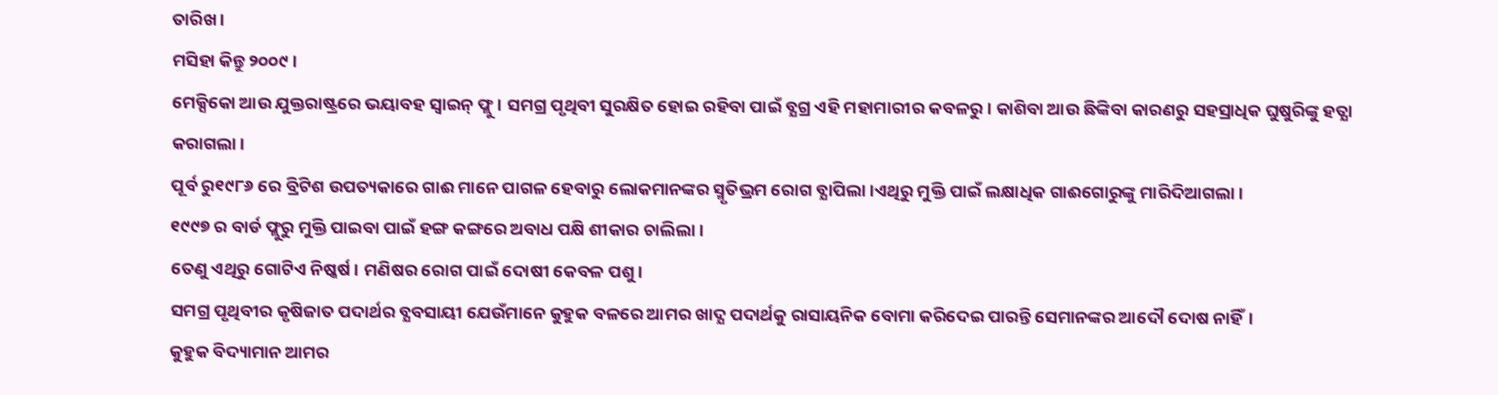ତାରିଖ ।
ମସିହା କିନ୍ତୁ ୨୦୦୯।
ମେକ୍ସିକୋ ଆଉ ଯୁକ୍ତରାଷ୍ଟ୍ରରେ ଭୟାବହ ସ୍ବାଇନ୍ ଫ୍ଲୁ। ସମଗ୍ର ପୃଥିବୀ ସୁରକ୍ଷିତ ହୋଇ ରହିବା ପାଇଁ ବ୍ଯଗ୍ର ଏହି ମହାମାରୀର କବଳରୁ। କାଶିବା ଆଉ ଛିଙ୍କିବା କାରଣରୁ ସହସ୍ରାଧିକ ଘୁଷୁରିଙ୍କୁ ହତ୍ଯା କରାଗଲା।
ପୂର୍ବ ରୁ୧୯୮୬ ରେ ବ୍ରିଟିଶ ଉପତ୍ୟକାରେ ଗାଈ ମାନେ ପାଗଳ ହେବାରୁ ଲୋକମାନଙ୍କର ସ୍ମୃତିଭ୍ରମ ରୋଗ ବ୍ଯାପିଲା।ଏଥିରୁ ମୁକ୍ତି ପାଇଁ ଲକ୍ଷାଧିକ ଗାଈଗୋରୁଙ୍କୁ ମାରିଦିଆଗଲା।
୧୯୯୭ ର ବାର୍ଡ ଫ୍ଲୁରୁ ମୁକ୍ତି ପାଇବା ପାଇଁ ହଙ୍ଗ କଙ୍ଗରେ ଅବାଧ ପକ୍ଷି ଶୀକାର ଚାଲିଲା।
ତେଣୁ ଏଥିରୁ ଗୋଟିଏ ନିଷ୍କର୍ଷ। ମଣିଷର ରୋଗ ପାଇଁ ଦୋଷୀ କେବଳ ପଶୁ।
ସମଗ୍ର ପୃଥିବୀର କୃଷିଜାତ ପଦାର୍ଥର ବ୍ଯବସାୟୀ ଯେଉଁମାନେ କୁହୁକ ବଳରେ ଆମର ଖାଦ୍ଯ ପଦାର୍ଥକୁ ରାସାୟନିକ ବୋମା କରିଦେଇ ପାରନ୍ତି ସେମାନଙ୍କର ଆଦୌ ଦୋଷ ନାହିଁ।
କୁହୁକ ବିଦ୍ୟାମାନ ଆମର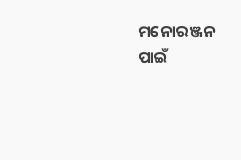ମନୋରଞ୍ଜନ ପାଇଁ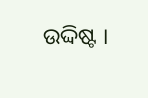ଉଦ୍ଦିଷ୍ଟ ।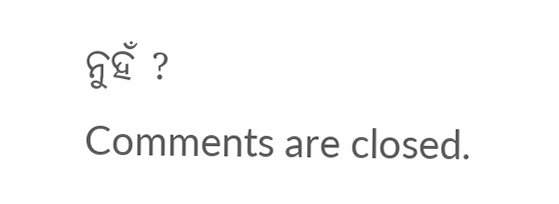ନୁହଁ ?
Comments are closed.